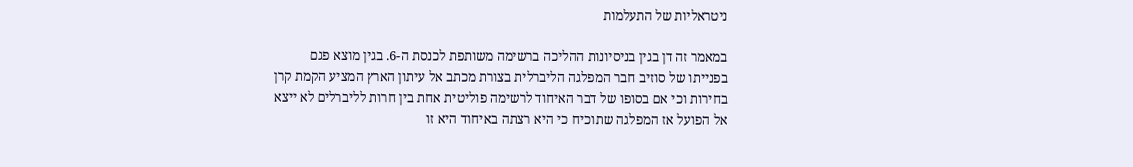ניטראליות של התעלמות

במאמר זה דן בגין בניסיונות ההליכה ברשימה משותפת לכנסת ה-6. בגין מוצא פגם בפנייתו של סוזיב חבר המפלגה הליברלית בצורת מכתב אל עיתון הארץ המציע הקמת קרן בחירות וכי אם בסופו של דבר האיחוד לרשימה פוליטית אחת בין חרות לליברלים לא ייצא אל הפועל אז המפלגה שתוכיח כי היא רצתה באיחוד היא זו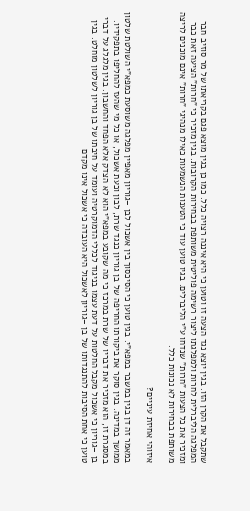שתקבל את הקרן הזו. בגין יוצא נגד הצעה זו וטוען כי היא איננה רצויה כלל. כמו כן בגין מוצא פגם בקריאתו של מר סוזיב חבר המפלגה הליברלית לחרות ולמפלגתו ליצור רשימה פוליטית משותפת בבחירות הקרובות. בגין מזכיר כי "חרות" הציעה זאת כבר ומזכיר את כל הצעות "חרות" שנדחו ע"י הליברלים. בגיו טוען עוד כי הטענות הנשמעות כאילו מנהיגי "חרות" אינם מוכנים לריצה משותפת בבחירות לא נכונות כלל.

איזוהי אחיזת עיניים?

במאמר זה דן בגין במשבר במפא"י. בגין טוען כי הסיכסוך בין אשכול לבן –גוריון מאפיין מפלגה משוסעת כמפא"י השולטת שלטון ממושך במדינה. בגין סוקר את ביקורתו החריפה של בן גוריון כנגד שרת, לבון וכעת אשכול, או כל מי שהעז להחליפו בתפקידיו. במסגרת זו, הוא מזכיר את דבריו של שרת במרכז כי מה שקובע במפא"י הוא לא הצדק אלא הפחד והחשבון. בגין מלגלג על דברי בן –גוריון כי אשכול מקבל החלטות על דעת עצמו בניגוד לכללי הדמוקרטיה ועומד על חיבתו של בן גוריון לשלטון מוחלט. בגין טוען כי אחת הסיבות להתנגדותו של בן –גוריון לאשכול היא העובדה כי אשכול אינו מקדם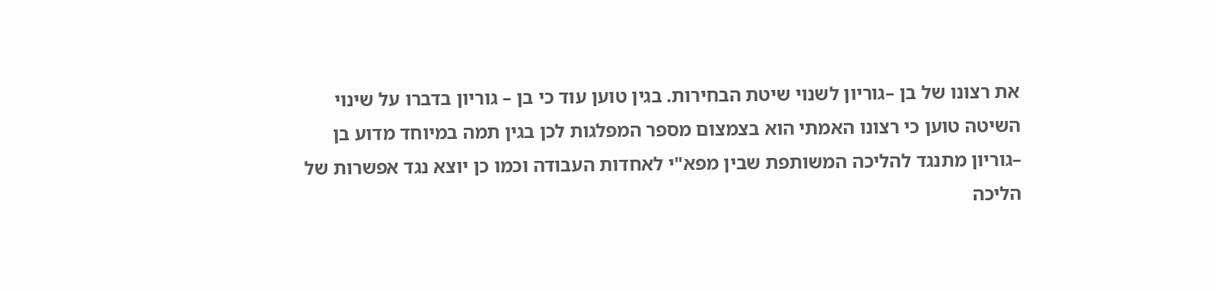את רצונו של בן –גוריון לשנוי שיטת הבחירות. בגין טוען עוד כי בן – גוריון בדברו על שינוי השיטה טוען כי רצונו האמתי הוא בצמצום מספר המפלגות לכן בגין תמה במיוחד מדוע בן –גוריון מתנגד להליכה המשותפת שבין מפא"י לאחדות העבודה וכמו כן יוצא נגד אפשרות של הליכה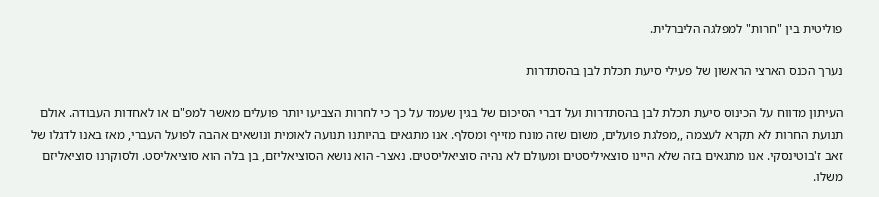פוליטית בין "חרות" למפלגה הליברלית.

נערך הכנס הארצי הראשון של פעילי סיעת תכלת לבן בהסתדרות

העיתון מדווח על הכינוס סיעת תכלת לבן בהסתדרות ועל דברי הסיכום של בגין שעמד על כך כי לחרות הצביעו יותר פועלים מאשר למפ"ם או לאחדות העבודה. אולם תנועת החרות לא תקרא לעצמה ,,מפלגת פועלים, משום שזה מונח מזייף ומסלף. אנו מתגאים בהיותנו תנועה לאומית ונושאים אהבה לפועל העברי, מאז באנו לדגלו של זאב ז'בוטינסקי. אנו מתגאים בזה שלא היינו סוצאיליסטים ומעולם לא נהיה סוציאליסטים. נאצר- הוא נושא הסוציאליזם, בן בלה הוא סוציאליסט. ולסוקרנו סוציאליזם משלו.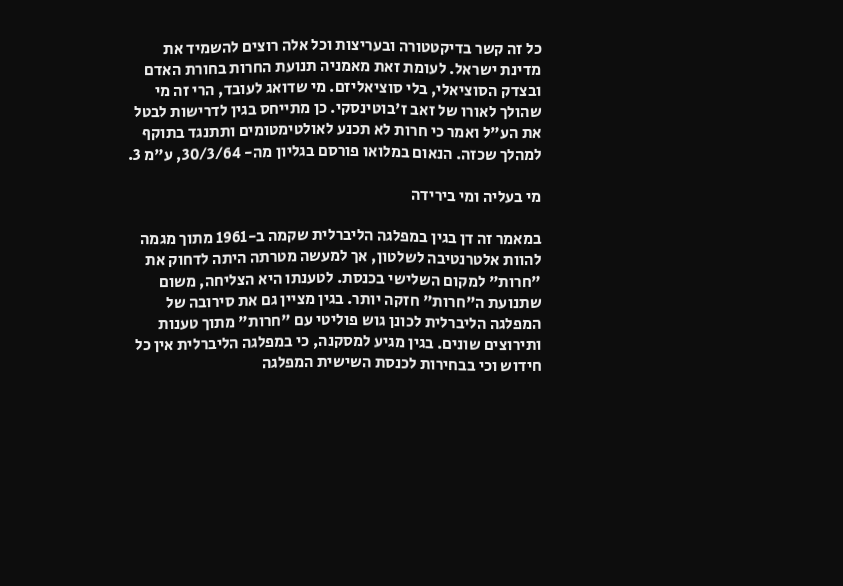כל זה קשר בדיקטטורה ובעריצות וכל אלה רוצים להשמיד את מדינת ישראל. לעומת זאת מאמניה תנועת החרות בחורת האדם ובצדק הסוציאלי, בלי סוציאליזם. מי שדואג לעובד, הרי זה מי שהולך לאורו של זאב ז'בוטינסקי. כן מתייחס בגין לדרישות לבטל את הע"ל ואמר כי חרות לא תכנע לאולטימטומים ותתנגד בתוקף למהלך שכזה. הנאום במלואו פורסם בגליון מה- 30/3/64, ע"מ 3.

מי בעליה ומי בירידה

במאמר זה דן בגין במפלגה הליברלית שקמה ב-1961 מתוך מגמה להוות אלטרנטיבה לשלטון, אך למעשה מטרתה היתה לדחוק את "חרות" למקום השלישי בכנסת. לטענתו היא הצליחה, משום שתנועת ה"חרות" חזקה יותר. בגין מציין גם את סירובה של המפלגה הליברלית לכונן גוש פוליטי עם "חרות" מתוך טענות ותירוצים שונים. בגין מגיע למסקנה, כי במפלגה הליברלית אין כל חידוש וכי בבחירות לכנסת השישית המפלגה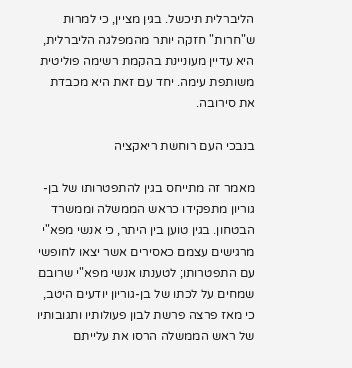הליברלית תיכשל. בגין מציין, כי למרות ש"חרות" חזקה יותר מהמפלגה הליברלית, היא עדיין מעוניינת בהקמת רשימה פוליטית משותפת עימה. יחד עם זאת היא מכבדת את סירובה.

בנבכי העם רוחשת ריאקציה

מאמר זה מתייחס בגין להתפטרותו של בן-גוריון מתפקידו כראש הממשלה וממשרד הבטחון. בגין טוען בין היתר, כי אנשי מפא"י מרגישים עצמם כאסירים אשר יצאו לחופשי עם התפטרותו; לטענתו אנשי מפא"י שרובם שמחים על לכתו של בן-גוריון יודעים היטב, כי מאז פרצה פרשת לבון פעולותיו ותגובותיו של ראש הממשלה הרסו את עלייתם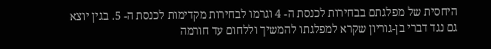היחסית של מפלגתם בבחירות לכנסת ה- 4 וגרמו לבחירות מקדימות לכנסת ה- 5. בגין יוצא גם נגד דברי בן-גוריון שקרא למפלגתו להמשיך וללחום עד חורמה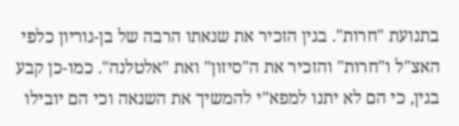בתנועת "חרות". בגין הזכיר את שנאתו הרבה של בן-גוריון כלפי האצ"ל ו"חרות" והזכיר את ה"סיזון" ואת "אלטלנה". כמו-כן קבע בגין, כי הם לא יתנו למפא"י להמשיך את השנאה וכי הם יובילו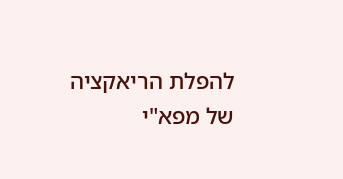להפלת הריאקציה של מפא"י